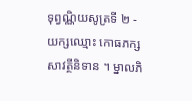ទុព្វណ្ណិយសូត្រទី ២ - យក្សឈ្មោះ កោធភក្ស
សាវត្ថីនិទាន ។ ម្នាលភិ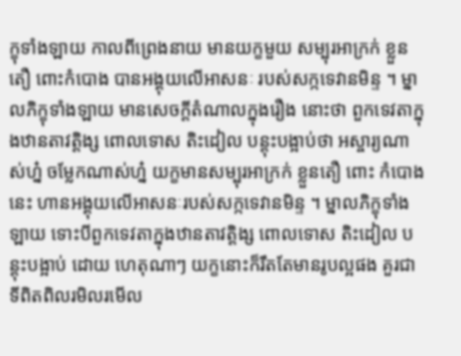ក្ខុទាំងឡាយ កាលពីព្រេងនាយ មានយក្ខមួយ សម្បុរអាក្រក់ ខ្លួនតឿ ពោះកំបោង បានអង្គុយលើអាសនៈ របស់សក្កទេវានមិន្ទ ។ ម្នាលភិក្ខុទាំងឡាយ មានសេចក្តីតំណាលក្នុងរឿង នោះថា ពួកទេវតាក្នុងឋានតាវត្តិង្ស ពោលទោស តិះដៀល បន្តុះបង្អាប់ថា អស្ចារ្យណាស់ហ្ន៎ ចម្លែកណាស់ហ្ន៎ យក្ខមានសម្បុរអាក្រក់ ខ្លួនតឿ ពោះ កំបោងនេះ ហានអង្គុយលើអាសនៈរបស់សក្កទេវានមិន្ទ ។ ម្នាលភិក្ខុទាំងឡាយ ទោះបីពួកទេវតាក្នុងឋានតាវត្តិង្ស ពោលទោស តិះដៀល បន្តុះបង្អាប់ ដោយ ហេតុណាៗ យក្ខនោះក៏រឹតតែមានរូបល្អផង គួរជាទីពិតពិលរមិលរមើល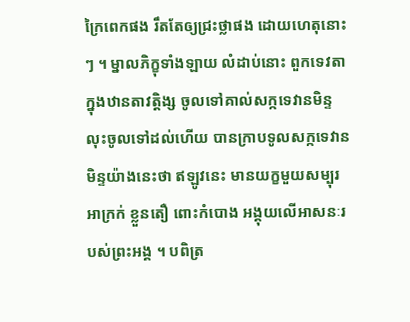ក្រៃពេកផង រឹតតែឲ្យជ្រះថ្លាផង ដោយហេតុនោះៗ ។ ម្នាលភិក្ខុទាំងឡាយ លំដាប់នោះ ពួកទេវតាក្នុងឋានតាវត្តិង្ស ចូលទៅគាល់សក្កទេវានមិន្ទ លុះចូលទៅដល់ហើយ បានក្រាបទូលសក្កទេវានមិន្ទយ៉ាងនេះថា ឥឡូវនេះ មានយក្ខមួយសម្បុរ អាក្រក់ ខ្លួនតឿ ពោះកំបោង អង្គុយលើអាសនៈរបស់ព្រះអង្គ ។ បពិត្រ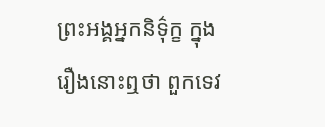ព្រះអង្គអ្នកនិទ៌ុក្ខ ក្នុងរឿងនោះឮថា ពួកទេវ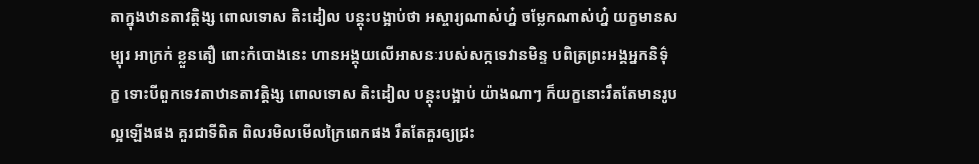តាក្នុងឋានតាវត្តិង្ស ពោលទោស តិះដៀល បន្តុះបង្អាប់ថា អស្ចារ្យណាស់ហ្ន៎ ចម្លែកណាស់ហ្ន៎ យក្ខមានសម្បុរ អាក្រក់ ខ្លួនតឿ ពោះកំបោងនេះ ហានអង្គុយលើអាសនៈរបស់សក្កទេវានមិន្ទ បពិត្រព្រះអង្គអ្នកនិទ៌ុក្ខ ទោះបីពួកទេវតាឋានតាវត្តិង្ស ពោលទោស តិះដៀល បន្តុះបង្អាប់ យ៉ាងណាៗ ក៏យក្ខនោះរឹតតែមានរូបល្អឡើងផង គួរជាទីពិត ពិលរមិលមើលក្រៃពេកផង រឹតតែគួរឲ្យជ្រះ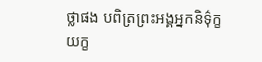ថ្លាផង បពិត្រព្រះអង្គអ្នកនិទ៌ុក្ខ យក្ខ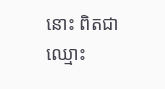នោះ ពិតជាឈ្មោះ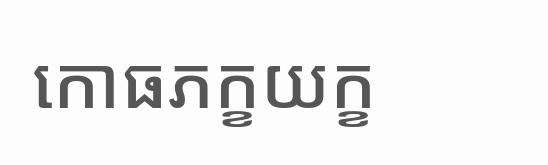កោធភក្ខយក្ខ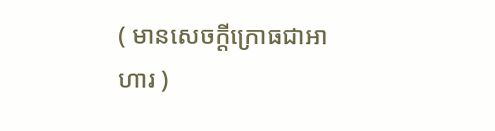( មានសេចក្តីក្រោធជាអាហារ )